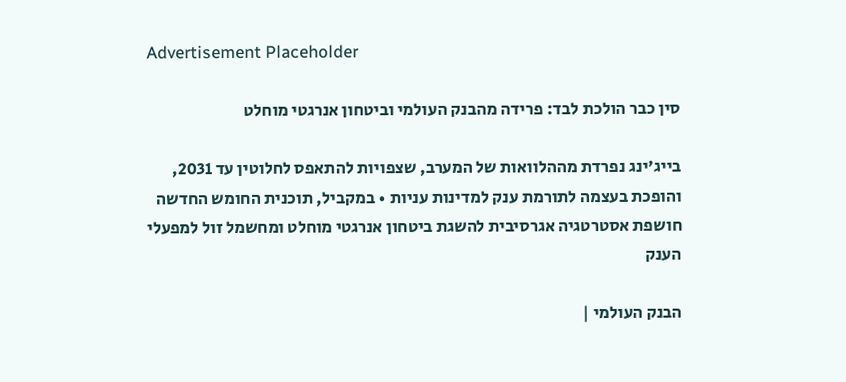Advertisement Placeholder

סין כבר הולכת לבד: פרידה מהבנק העולמי וביטחון אנרגטי מוחלט

בייג'ינג נפרדת מההלוואות של המערב, שצפויות להתאפס לחלוטין עד 2031, והופכת בעצמה לתורמת ענק למדינות עניות • במקביל, תוכנית החומש החדשה חושפת אסטרטגיה אגרסיבית להשגת ביטחון אנרגטי מוחלט ומחשמל זול למפעלי הענק

הבנק העולמי |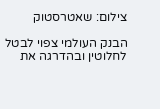צילום: שאטרסטוק

הבנק העולמי צפוי לבטל לחלוטין ובהדרגה את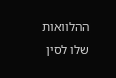ההלוואות שלו לסין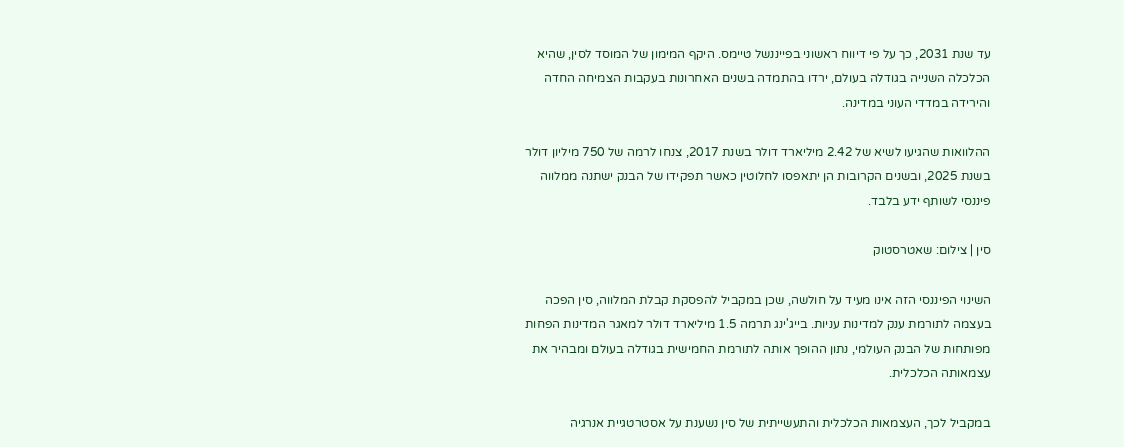עד שנת 2031, כך על פי דיווח ראשוני בפייננשל טיימס. היקף המימון של המוסד לסין, שהיא הכלכלה השנייה בגודלה בעולם, ירדו בהתמדה בשנים האחרונות בעקבות הצמיחה החדה והירידה במדדי העוני במדינה.

ההלוואות שהגיעו לשיא של 2.42 מיליארד דולר בשנת 2017, צנחו לרמה של 750 מיליון דולר בשנת 2025, ובשנים הקרובות הן יתאפסו לחלוטין כאשר תפקידו של הבנק ישתנה ממלווה פיננסי לשותף ידע בלבד.

סין | צילום: שאטרסטוק

השינוי הפיננסי הזה אינו מעיד על חולשה, שכן במקביל להפסקת קבלת המלווה, סין הפכה בעצמה לתורמת ענק למדינות עניות. בייג'ינג תרמה 1.5 מיליארד דולר למאגר המדינות הפחות מפותחות של הבנק העולמי, נתון ההופך אותה לתורמת החמישית בגודלה בעולם ומבהיר את עצמאותה הכלכלית.

במקביל לכך, העצמאות הכלכלית והתעשייתית של סין נשענת על אסטרטגיית אנרגיה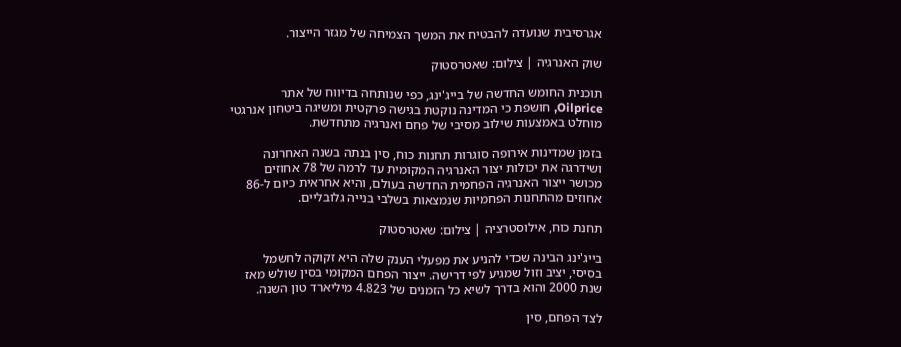אגרסיבית שנועדה להבטיח את המשך הצמיחה של מגזר הייצור.

שוק האנרגיה | צילום: שאטרסטוק

תוכנית החומש החדשה של בייג'ינג, כפי שנותחה בדיווח של אתר Oilprice, חושפת כי המדינה נוקטת בגישה פרקטית ומשיגה ביטחון אנרגטי מוחלט באמצעות שילוב מסיבי של פחם ואנרגיה מתחדשת.

בזמן שמדינות אירופה סוגרות תחנות כוח, סין בנתה בשנה האחרונה ושידרגה את יכולות יצור האנרגיה המקומית עד לרמה של 78 אחוזים מכושר ייצור האנרגיה הפחמית החדשה בעולם, והיא אחראית כיום ל-86 אחוזים מהתחנות הפחמיות שנמצאות בשלבי בנייה גלובליים.

תחנת כוח, אילוסטרציה | צילום: שאטרסטוק

בייג'ינג הבינה שכדי להניע את מפעלי הענק שלה היא זקוקה לחשמל בסיסי, יציב וזול שמגיע לפי דרישה. ייצור הפחם המקומי בסין שולש מאז שנת 2000 והוא בדרך לשיא כל הזמנים של 4.823 מיליארד טון השנה.

לצד הפחם, סין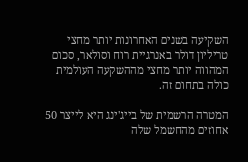השקיעה בשנים האחרונות יותר מחצי טריליון דולר באנרגיית רוח וסולאר, סכום המהווה יותר מחצי מההשקעה העולמית כולה בתחום זה.

המטרה הרשמית של בייג'ינג היא לייצר 50 אחוזים מהחשמל שלה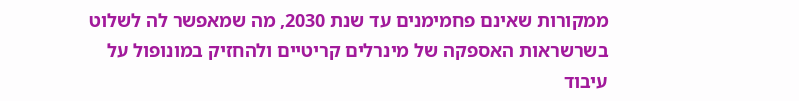ממקורות שאינם פחמימנים עד שנת 2030, מה שמאפשר לה לשלוט בשרשראות האספקה של מינרלים קריטיים ולהחזיק במונופול על עיבוד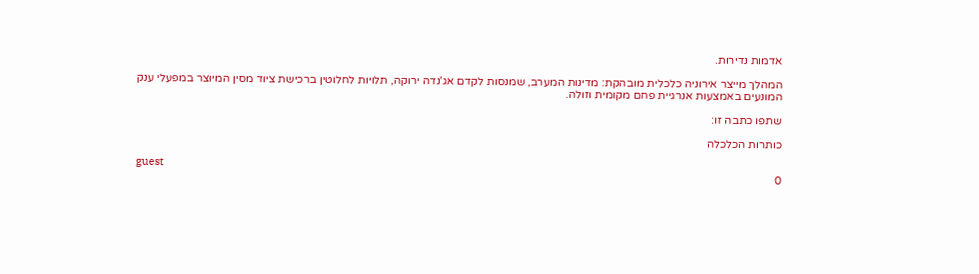אדמות נדירות.

המהלך מייצר אירוניה כלכלית מובהקת: מדינות המערב, שמנסות לקדם אג'נדה ירוקה, תלויות לחלוטין ברכישת ציוד מסין המיוצר במפעלי ענק המונעים באמצעות אנרגיית פחם מקומית וזולה.

שתפו כתבה זו:

כותרות הכלכלה

guest
0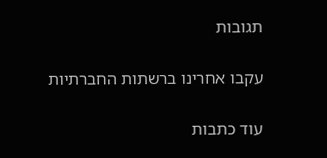תגובות

עקבו אחרינו ברשתות החברתיות

עוד כתבות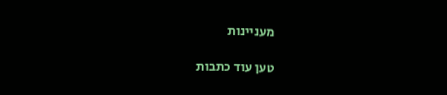מעניינות

טען עוד כתבות